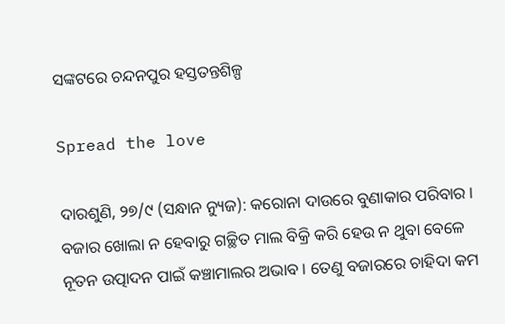ସଙ୍କଟରେ ଚନ୍ଦନପୁର ହସ୍ତତନ୍ତଶିଳ୍ପ

Spread the love

ଦାରଶୁଣି, ୨୭/୯ (ସନ୍ଧାନ ନ୍ୟୁଜ): କରୋନା ଦାଉରେ ବୁଣାକାର ପରିବାର । ବଜାର ଖୋଲା ନ ହେବାରୁ ଗଚ୍ଛିତ ମାଲ ବିକ୍ରି କରି ହେଉ ନ ଥୁବା ବେଳେ ନୂତନ ଉତ୍ପାଦନ ପାଇଁ କଞ୍ଚାମାଲର ଅଭାବ । ତେଣୁ ବଜାରରେ ଚାହିଦା କମ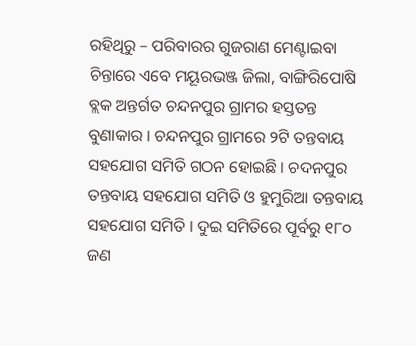ରହିଥିରୁ – ପରିବାରର ଗୁଜରାଣ ମେଣ୍ଟାଇବା ଚିନ୍ତାରେ ଏବେ ମୟୂରଭଞ୍ଜ ଜିଲା, ବାଙ୍ଗିରିପୋଷି ବ୍ଲକ ଅନ୍ତର୍ଗତ ଚନ୍ଦନପୁର ଗ୍ରାମର ହସ୍ତତନ୍ତ ବୁଣାକାର । ଚନ୍ଦନପୁର ଗ୍ରାମରେ ୨ଟି ତନ୍ତବାୟ ସହଯୋଗ ସମିତି ଗଠନ ହୋଇଛି । ଚଦନପୁର ତନ୍ତବାୟ ସହଯୋଗ ସମିତି ଓ ହୁମୁରିଆ ତନ୍ତବାୟ ସହଯୋଗ ସମିତି । ଦୁଇ ସମିତିରେ ପୂର୍ବରୁ ୧୮୦ ଜଣ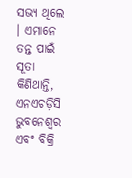ସଭ୍ୟ ଥିଲେ । ଏମାନେ ତନ୍ତ ପାଇଁ ସୂତା କିଣିଥାନ୍ତି, ଏନଏଚଡ଼ିସି ଭୁବନେଶ୍ବର ଏବଂ ବିକ୍ରି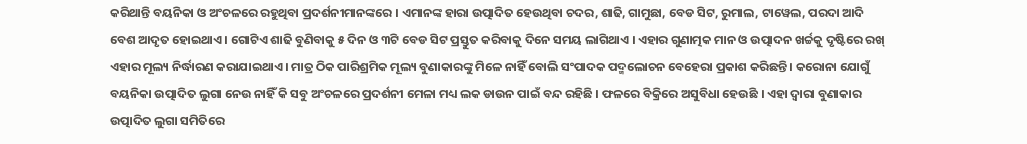କରିଥାନ୍ତି ବୟନିକା ଓ ଅଂଚଳରେ ରହୁଥିବା ପ୍ରଦର୍ଶନୀମାନଙ୍କରେ । ଏମାନଙ୍କ ହାରା ଉତ୍ପାଦିତ ହେଉଥିବା ଚଦର, ଶାଢି, ଗାମୁଛା, ବେଡ ସିଟ, ରୁମାଲ, ଟାୱେଲ, ପରଦା ଆଦି ବେଶ ଆଦୃତ ହୋଇଥାଏ । ଗୋଟିଏ ଶାଢି ବୁଣିବାକୁ ୫ ଦିନ ଓ ୩ଟି ବେଡ ସିଟ ପ୍ରସ୍ତୁତ କରିବାକୁ ଦିନେ ସମୟ ଲାଗିଥାଏ । ଏହାର ଗୁଣାତ୍ମକ ମାନ ଓ ଉତ୍ପାଦନ ଖର୍ଚ୍ଚକୁ ଦୃଷ୍ଟିରେ ରଖ୍ ଏହାର ମୂଲ୍ୟ ନିର୍ଦ୍ଧାରଣ କରାଯାଇଥାଏ । ମାତ୍ର ଠିକ ପାରିଶ୍ରମିକ ମୂଲ୍ୟ ବୁଣାକାରଙ୍କୁ ମିଳେ ନାହିଁ ବୋଲି ସଂପାଦକ ପଦ୍ମଲୋଚନ ବେହେରା ପ୍ରକାଶ କରିଛନ୍ତି । କରୋନା ଯୋଗୁଁ ବୟନିକା ଉତ୍ପାଦିତ ଲୁଗା ନେଉ ନାହିଁ କି ସବୁ ଅଂଚଳରେ ପ୍ରଦର୍ଶନୀ ମେଳା ମଧ୍ୟ ଲକ ଡାଉନ ପାଇଁ ବନ୍ଦ ରହିଛି । ଫଳରେ ବିକ୍ରିରେ ଅସୁବିଧା ହେଉଛି । ଏହା ଦ୍ବାରା ବୁଣାକାର ଉତ୍ପାଦିତ ଲୁଗା ସମିତିରେ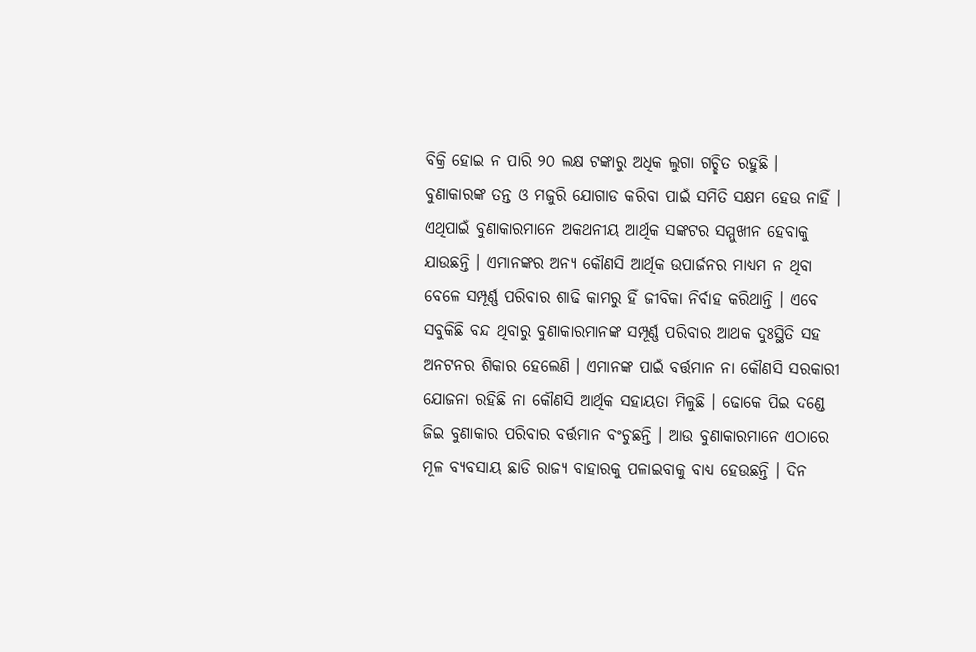ବିକ୍ରି ହୋଇ ନ ପାରି ୨୦ ଲକ୍ଷ ଟଙ୍କାରୁ ଅଧିକ ଲୁଗା ଗଚ୍ଛିତ ରହୁଛି । ବୁଣାକାରଙ୍କ ତନ୍ତ ଓ ମଜୁରି ଯୋଗାଡ କରିବା ପାଇଁ ସମିତି ସକ୍ଷମ ହେଉ ନାହିଁ । ଏଥିପାଇଁ ବୁଣାକାରମାନେ ଅକଥନୀୟ ଆର୍ଥିକ ସଙ୍କଟର ସମ୍ମୁଖୀନ ହେବାକୁ ଯାଉଛନ୍ତି । ଏମାନଙ୍କର ଅନ୍ୟ କୌଣସି ଆର୍ଥିକ ଉପାର୍ଜନର ମାଧ୍ୟମ ନ ଥିବା ବେଳେ ସମ୍ପୂର୍ଣ୍ଣ ପରିବାର ଶାଢି କାମରୁ ହିଁ ଜୀବିକା ନିର୍ବାହ କରିଥାନ୍ତି । ଏବେ ସବୁକିଛି ବନ୍ଦ ଥିବାରୁ ବୁଣାକାରମାନଙ୍କ ସମ୍ପୂର୍ଣ୍ଣ ପରିବାର ଆଥକ ଦୁଃସ୍ଥିତି ସହ ଅନଟନର ଶିକାର ହେଲେଣି । ଏମାନଙ୍କ ପାଇଁ ବର୍ତ୍ତମାନ ନା କୌଣସି ସରକାରୀ ଯୋଜନା ରହିଛି ନା କୌଣସି ଆର୍ଥିକ ସହାୟତା ମିଳୁଛି । ଢୋକେ ପିଇ ଦଣ୍ଡେ ଜିଇ ବୁଣାକାର ପରିବାର ବର୍ତ୍ତମାନ ବଂଚୁଛନ୍ତି । ଆଉ ବୁଣାକାରମାନେ ଏଠାରେ ମୂଳ ବ୍ୟବସାୟ ଛାଡି ରାଜ୍ୟ ବାହାରକୁ ପଳାଇବାକୁ ବାଧ୍ୟ ହେଉଛନ୍ତି । ଦିନ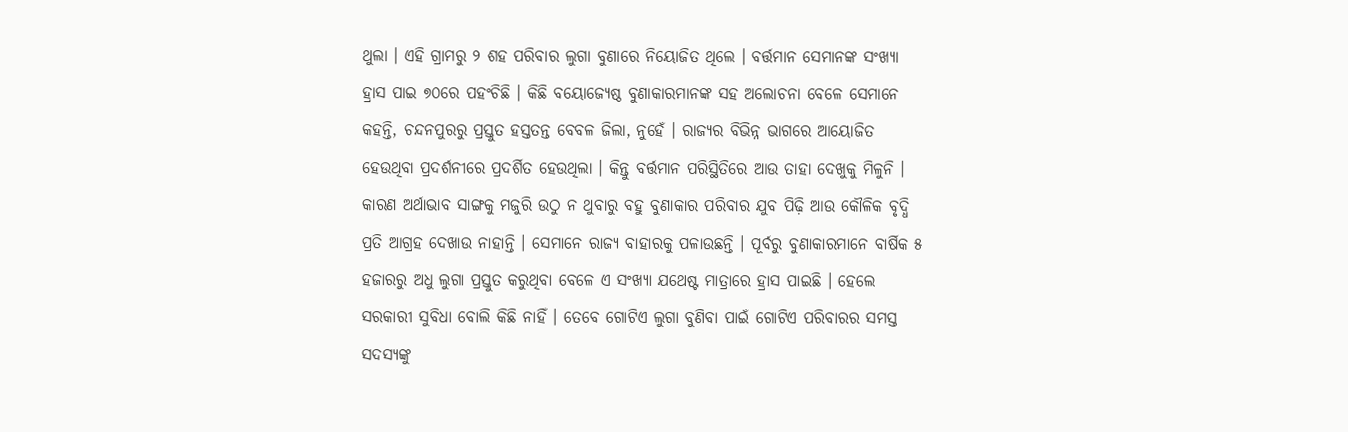ଥୁଲା । ଏହି ଗ୍ରାମରୁ ୨ ଶହ ପରିବାର ଲୁଗା ବୁଣାରେ ନିୟୋଜିତ ଥିଲେ । ବର୍ତ୍ତମାନ ସେମାନଙ୍କ ସଂଖ୍ୟା ହ୍ରାସ ପାଇ ୭୦ରେ ପହଂଚିଛି । କିଛି ବୟୋଜ୍ୟେଷ୍ଠ ବୁଣାକାରମାନଙ୍କ ସହ ଅଲୋଚନା ବେଳେ ସେମାନେ କହନ୍ତି, ଚନ୍ଦନପୁରରୁ ପ୍ରସ୍ତୁତ ହସ୍ତତନ୍ତ ବେବଳ ଜିଲା, ନୁହେଁ । ରାଜ୍ୟର ବିଭିନ୍ନ ଭାଗରେ ଆୟୋଜିତ ହେଉଥିବା ପ୍ରଦର୍ଶନୀରେ ପ୍ରଦର୍ଶିତ ହେଉଥିଲା । କିନ୍ତୁ ବର୍ତ୍ତମାନ ପରିସ୍ଥିତିରେ ଆଉ ତାହା ଦେଖୁକୁ ମିଳୁନି । କାରଣ ଅର୍ଥାଭାବ ସାଙ୍ଗକୁ ମଜୁରି ଉଠୁ ନ ଥୁବାରୁ ବହୁ ବୁଣାକାର ପରିବାର ଯୁବ ପିଢ଼ି ଆଉ କୌଳିକ ବୃଦ୍ଧି ପ୍ରତି ଆଗ୍ରହ ଦେଖାଉ ନାହାନ୍ତି । ସେମାନେ ରାଜ୍ୟ ବାହାରକୁ ପଳାଉଛନ୍ତି । ପୂର୍ବରୁ ବୁଣାକାରମାନେ ବାର୍ଷିକ ୫ ହଜାରରୁ ଅଧୁ ଲୁଗା ପ୍ରସ୍ତୁତ କରୁଥିବା ବେଳେ ଏ ସଂଖ୍ୟା ଯଥେଷ୍ଟ ମାତ୍ରାରେ ହ୍ରାସ ପାଇଛି । ହେଲେ ସରକାରୀ ସୁବିଧା ବୋଲି କିଛି ନାହିଁ । ତେବେ ଗୋଟିଏ ଲୁଗା ବୁଣିବା ପାଇଁ ଗୋଟିଏ ପରିବାରର ସମସ୍ତ ସଦସ୍ୟଙ୍କୁ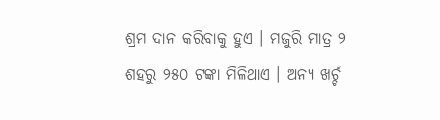ଶ୍ରମ ଦାନ କରିବାକୁ ହୁଏ । ମଜୁରି ମାତ୍ର ୨ ଶହରୁ ୨୫୦ ଟଙ୍କା ମିଳିଥାଏ । ଅନ୍ୟ ଖର୍ଚ୍ଚ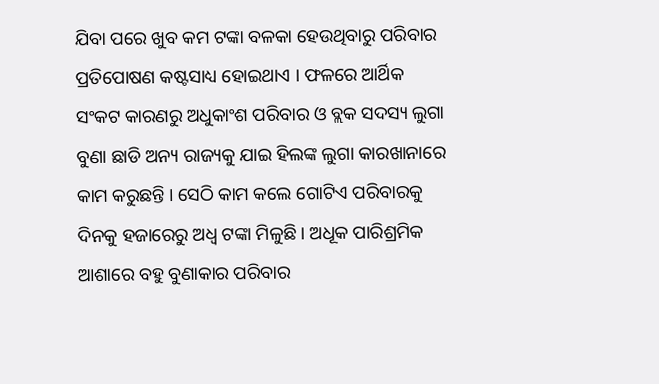ଯିବା ପରେ ଖୁବ କମ ଟଙ୍କା ବଳକା ହେଉଥିବାରୁ ପରିବାର  ପ୍ରତିପୋଷଣ କଷ୍ଟସାଧ୍ୟ ହୋଇଥାଏ । ଫଳରେ ଆର୍ଥିକ ସଂକଟ କାରଣରୁ ଅଧୁକାଂଶ ପରିବାର ଓ ବ୍ଲକ ସଦସ୍ୟ ଲୁଗା ବୁଣା ଛାଡି ଅନ୍ୟ ରାଜ୍ୟକୁ ଯାଇ ହିଲଙ୍କ ଲୁଗା କାରଖାନାରେ କାମ କରୁଛନ୍ତି । ସେଠି କାମ କଲେ ଗୋଟିଏ ପରିବାରକୁ ଦିନକୁ ହଜାରେରୁ ଅଧ୍ବ ଟଙ୍କା ମିଳୁଛି । ଅଧୂକ ପାରିଶ୍ରମିକ ଆଶାରେ ବହୁ ବୁଣାକାର ପରିବାର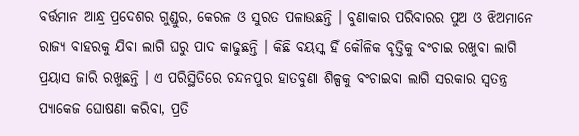ବର୍ତ୍ତମାନ ଆନ୍ଧ୍ର ପ୍ରଦେଶର ଗୁଣ୍ଡୁର, କେରଳ ଓ ସୁରତ ପଳାଉଛନ୍ତି । ବୁଣାକାର ପରିବାରର ପୁଅ ଓ ଝିଅମାନେ ରାଜ୍ୟ ବାହରକୁ ଯିବା ଲାଗି ଘରୁ ପାଦ କାଢୁଛନ୍ତି । କିଛି ବୟସ୍କ ହିଁ କୌଳିକ ବୃତ୍ତିକୁ ବଂଚାଇ ରଖୁବା ଲାଗି ପ୍ରୟାସ ଜାରି ରଖୁଛନ୍ତି । ଏ ପରିସ୍ଥିତିରେ ଚନ୍ଦନପୁର ହାତବୁଣା ଶିଳ୍ପକୁ ବଂଚାଇବା ଲାଗି ସରକାର ସ୍ୱତନ୍ତ୍ର ପ୍ୟାକେଜ ଘୋଷଣା କରିବା, ପ୍ରତି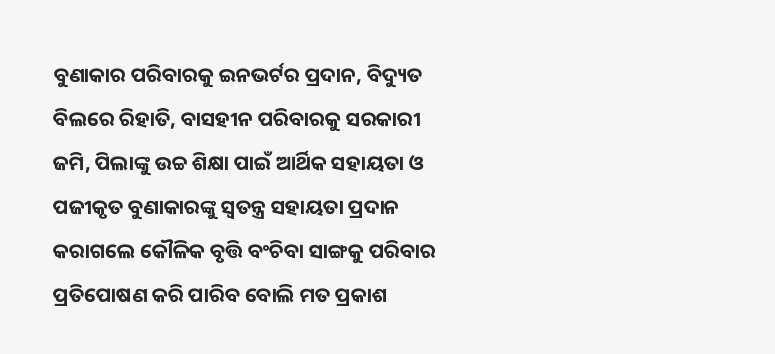ବୁଣାକାର ପରିବାରକୁ ଇନଭର୍ଟର ପ୍ରଦାନ, ବିଦ୍ୟୁତ ବିଲରେ ରିହାତି, ବାସହୀନ ପରିବାରକୁ ସରକାରୀ ଜମି, ପିଲାଙ୍କୁ ଉଚ୍ଚ ଶିକ୍ଷା ପାଇଁ ଆର୍ଥିକ ସହାୟତା ଓ ପଜୀକୃତ ବୁଣାକାରଙ୍କୁ ସ୍ବତନ୍ତ୍ର ସହାୟତା ପ୍ରଦାନ କରାଗଲେ କୌଳିକ ବୃତ୍ତି ବଂଚିବା ସାଙ୍ଗକୁ ପରିବାର ପ୍ରତିପୋଷଣ କରି ପାରିବ ବୋଲି ମତ ପ୍ରକାଶ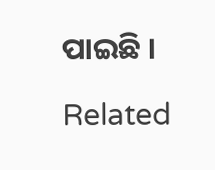ପାଇଛି ।

Related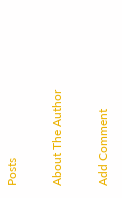Posts

About The Author

Add Comment